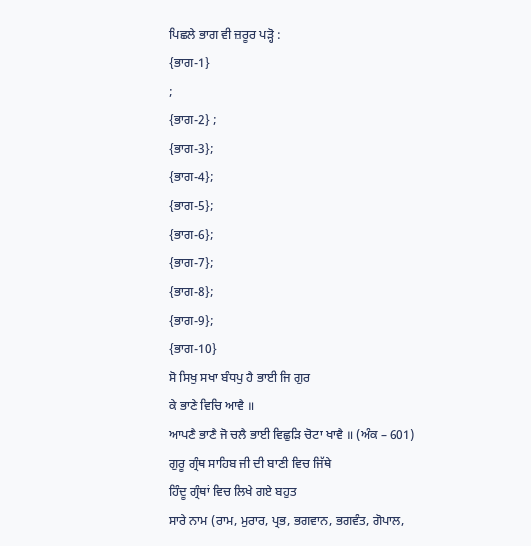ਪਿਛਲੇ ਭਾਗ ਵੀ ਜ਼ਰੂਰ ਪੜ੍ਹੋ :
{ਭਾਗ-1}
;
{ਭਾਗ-2} ;
{ਭਾਗ-3};
{ਭਾਗ-4};
{ਭਾਗ-5};
{ਭਾਗ-6};
{ਭਾਗ-7};
{ਭਾਗ-8};
{ਭਾਗ-9};
{ਭਾਗ-10}
ਸੋ ਸਿਖੁ ਸਖਾ ਬੰਧਪੁ ਹੈ ਭਾਈ ਜਿ ਗੁਰ
ਕੇ ਭਾਣੇ ਵਿਚਿ ਆਵੈ ॥
ਆਪਣੈ ਭਾਣੈ ਜੋ ਚਲੈ ਭਾਈ ਵਿਛੁੜਿ ਚੋਟਾ ਖਾਵੈ ॥ (ਅੰਕ – 601)
ਗੁਰੂ ਗ੍ਰੰਥ ਸਾਹਿਬ ਜੀ ਦੀ ਬਾਣੀ ਵਿਚ ਜਿੱਥੇ
ਹਿੰਦੂ ਗ੍ਰੰਥਾਂ ਵਿਚ ਲਿਖੇ ਗਏ ਬਹੁਤ
ਸਾਰੇ ਨਾਮ (ਰਾਮ, ਮੁਰਾਰ, ਪ੍ਰਭ, ਭਗਵਾਨ, ਭਗਵੰਤ, ਗੋਪਾਲ,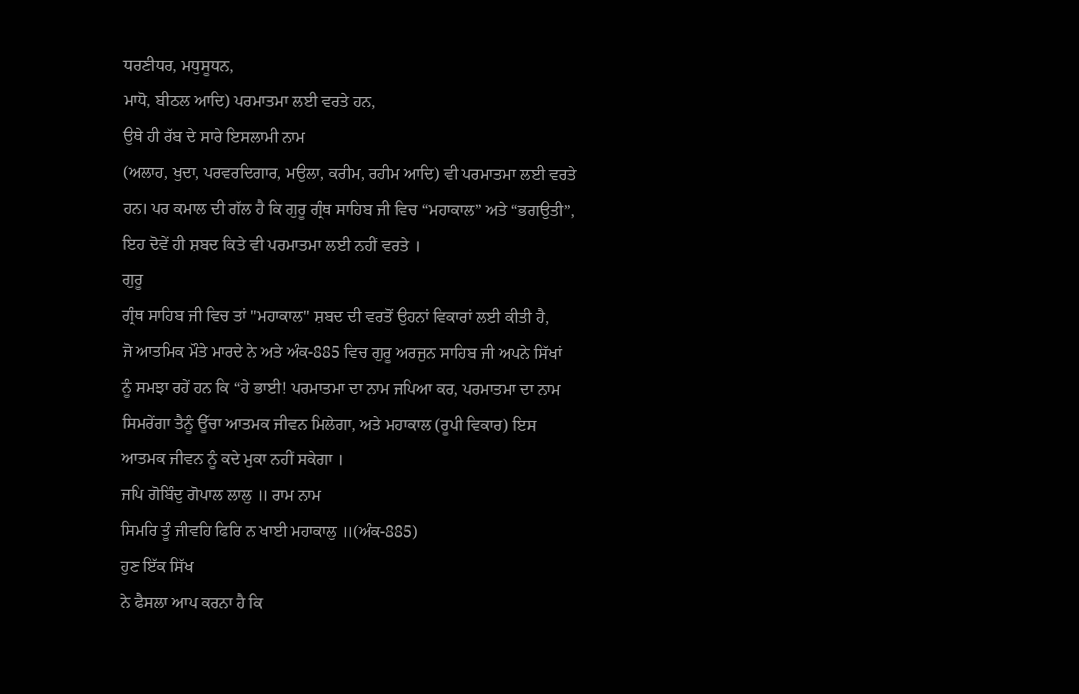ਧਰਣੀਧਰ, ਮਧੁਸੂਧਨ,
ਮਾਧੋ, ਬੀਠਲ ਆਦਿ) ਪਰਮਾਤਮਾ ਲਈ ਵਰਤੇ ਹਨ,
ਉਥੇ ਹੀ ਰੱਬ ਦੇ ਸਾਰੇ ਇਸਲਾਮੀ ਨਾਮ
(ਅਲਾਹ, ਖੁਦਾ, ਪਰਵਰਦਿਗਾਰ, ਮਉਲਾ, ਕਰੀਮ, ਰਹੀਮ ਆਦਿ) ਵੀ ਪਰਮਾਤਮਾ ਲਈ ਵਰਤੇ
ਹਨ। ਪਰ ਕਮਾਲ ਦੀ ਗੱਲ ਹੈ ਕਿ ਗੁਰੂ ਗ੍ਰੰਥ ਸਾਹਿਬ ਜੀ ਵਿਚ “ਮਹਾਕਾਲ” ਅਤੇ “ਭਗਉਤੀ”,
ਇਹ ਦੋਵੇਂ ਹੀ ਸ਼ਬਦ ਕਿਤੇ ਵੀ ਪਰਮਾਤਮਾ ਲਈ ਨਹੀਂ ਵਰਤੇ ।
ਗੁਰੂ
ਗ੍ਰੰਥ ਸਾਹਿਬ ਜੀ ਵਿਚ ਤਾਂ "ਮਹਾਕਾਲ" ਸ਼ਬਦ ਦੀ ਵਰਤੋਂ ਉਹਨਾਂ ਵਿਕਾਰਾਂ ਲਈ ਕੀਤੀ ਹੈ,
ਜੋ ਆਤਮਿਕ ਮੌਤੇ ਮਾਰਦੇ ਨੇ ਅਤੇ ਅੰਕ-885 ਵਿਚ ਗੁਰੂ ਅਰਜੁਨ ਸਾਹਿਬ ਜੀ ਅਪਨੇ ਸਿੱਖਾਂ
ਨੂੰ ਸਮਝਾ ਰਹੇਂ ਹਨ ਕਿ “ਹੇ ਭਾਈ! ਪਰਮਾਤਮਾ ਦਾ ਨਾਮ ਜਪਿਆ ਕਰ, ਪਰਮਾਤਮਾ ਦਾ ਨਾਮ
ਸਿਮਰੇਂਗਾ ਤੈਨੂੰ ਊੱਚਾ ਆਤਮਕ ਜੀਵਨ ਮਿਲੇਗਾ, ਅਤੇ ਮਹਾਕਾਲ (ਰੂਪੀ ਵਿਕਾਰ) ਇਸ
ਆਤਮਕ ਜੀਵਨ ਨੂੰ ਕਦੇ ਮੁਕਾ ਨਹੀਂ ਸਕੇਗਾ ।
ਜਪਿ ਗੋਬਿੰਦੁ ਗੋਪਾਲ ਲਾਲੁ ॥ ਰਾਮ ਨਾਮ
ਸਿਮਰਿ ਤੂੰ ਜੀਵਹਿ ਫਿਰਿ ਨ ਖਾਈ ਮਹਾਕਾਲੁ ॥(ਅੰਕ-885)
ਹੁਣ ਇੱਕ ਸਿੱਖ
ਨੇ ਫੈਸਲਾ ਆਪ ਕਰਨਾ ਹੈ ਕਿ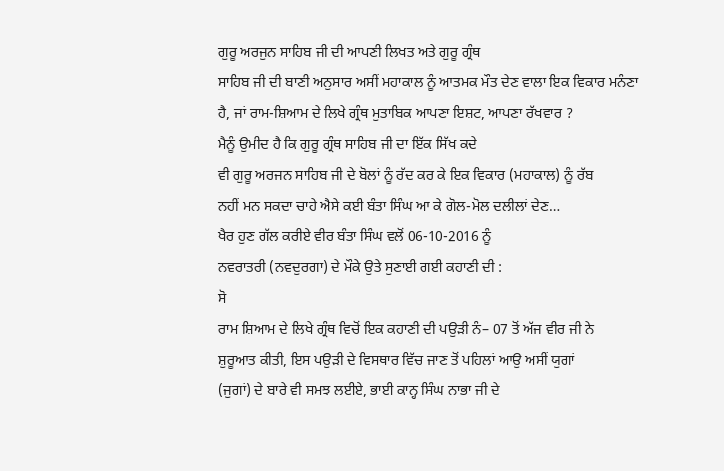ਗੁਰੂ ਅਰਜੁਨ ਸਾਹਿਬ ਜੀ ਦੀ ਆਪਣੀ ਲਿਖਤ ਅਤੇ ਗੁਰੂ ਗ੍ਰੰਥ
ਸਾਹਿਬ ਜੀ ਦੀ ਬਾਣੀ ਅਨੁਸਾਰ ਅਸੀਂ ਮਹਾਕਾਲ ਨੂੰ ਆਤਮਕ ਮੌਤ ਦੇਣ ਵਾਲਾ ਇਕ ਵਿਕਾਰ ਮਨੰਣਾ
ਹੈ, ਜਾਂ ਰਾਮ-ਸ਼ਿਆਮ ਦੇ ਲਿਖੇ ਗ੍ਰੰਥ ਮੁਤਾਬਿਕ ਆਪਣਾ ਇਸ਼ਟ, ਆਪਣਾ ਰੱਖਵਾਰ ?
ਮੈਨੂੰ ਉਮੀਦ ਹੈ ਕਿ ਗੁਰੂ ਗ੍ਰੰਥ ਸਾਹਿਬ ਜੀ ਦਾ ਇੱਕ ਸਿੱਖ ਕਦੇ
ਵੀ ਗੁਰੂ ਅਰਜਨ ਸਾਹਿਬ ਜੀ ਦੇ ਬੋਲਾਂ ਨੂੰ ਰੱਦ ਕਰ ਕੇ ਇਕ ਵਿਕਾਰ (ਮਹਾਕਾਲ) ਨੂੰ ਰੱਬ
ਨਹੀਂ ਮਨ ਸਕਦਾ ਚਾਹੇ ਐਸੇ ਕਈ ਬੰਤਾ ਸਿੰਘ ਆ ਕੇ ਗੋਲ-ਮੋਲ ਦਲੀਲਾਂ ਦੇਣ…
ਖੈਰ ਹੁਣ ਗੱਲ ਕਰੀਏ ਵੀਰ ਬੰਤਾ ਸਿੰਘ ਵਲੋਂ 06-10-2016 ਨੂੰ
ਨਵਰਾਤਰੀ (ਨਵਦੁਰਗਾ) ਦੇ ਮੌਕੇ ਉਤੇ ਸੁਣਾਈ ਗਈ ਕਹਾਣੀ ਦੀ :
ਸੋ
ਰਾਮ ਸ਼ਿਆਮ ਦੇ ਲਿਖੇ ਗ੍ਰੰਥ ਵਿਚੋਂ ਇਕ ਕਹਾਣੀ ਦੀ ਪਉੜੀ ਨੰ– 07 ਤੋਂ ਅੱਜ ਵੀਰ ਜੀ ਨੇ
ਸ਼ੁਰੂਆਤ ਕੀਤੀ, ਇਸ ਪਉੜੀ ਦੇ ਵਿਸਥਾਰ ਵਿੱਚ ਜਾਣ ਤੋਂ ਪਹਿਲਾਂ ਆਉ ਅਸੀਂ ਯੁਗਾਂ
(ਜੁਗਾਂ) ਦੇ ਬਾਰੇ ਵੀ ਸਮਝ ਲਈਏ, ਭਾਈ ਕਾਨ੍ਹ ਸਿੰਘ ਨਾਭਾ ਜੀ ਦੇ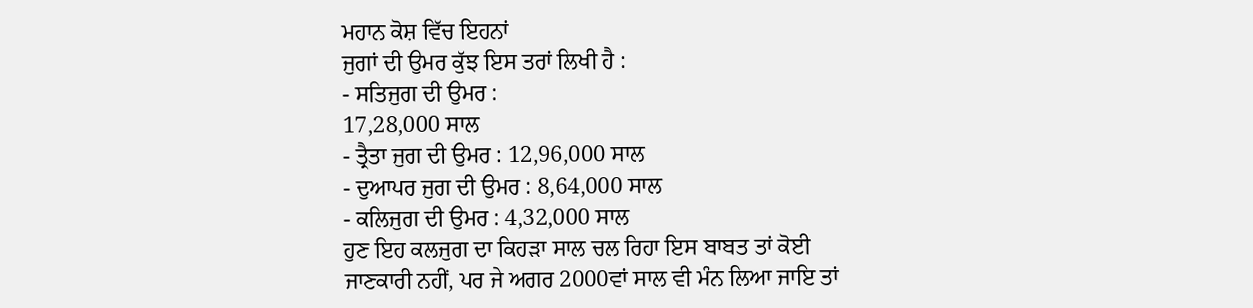ਮਹਾਨ ਕੋਸ਼ ਵਿੱਚ ਇਹਨਾਂ
ਜੁਗਾਂ ਦੀ ਉਮਰ ਕੁੱਝ ਇਸ ਤਰਾਂ ਲਿਖੀ ਹੈ :
- ਸਤਿਜੁਗ ਦੀ ਉਮਰ :
17,28,000 ਸਾਲ
- ਤ੍ਰੈਤਾ ਜੁਗ ਦੀ ਉਮਰ : 12,96,000 ਸਾਲ
- ਦੁਆਪਰ ਜੁਗ ਦੀ ਉਮਰ : 8,64,000 ਸਾਲ
- ਕਲਿਜੁਗ ਦੀ ਉਮਰ : 4,32,000 ਸਾਲ
ਹੁਣ ਇਹ ਕਲਜੁਗ ਦਾ ਕਿਹੜਾ ਸਾਲ ਚਲ ਰਿਹਾ ਇਸ ਬਾਬਤ ਤਾਂ ਕੋਈ
ਜਾਣਕਾਰੀ ਨਹੀਂ, ਪਰ ਜੇ ਅਗਰ 2000ਵਾਂ ਸਾਲ ਵੀ ਮੰਨ ਲਿਆ ਜਾਇ ਤਾਂ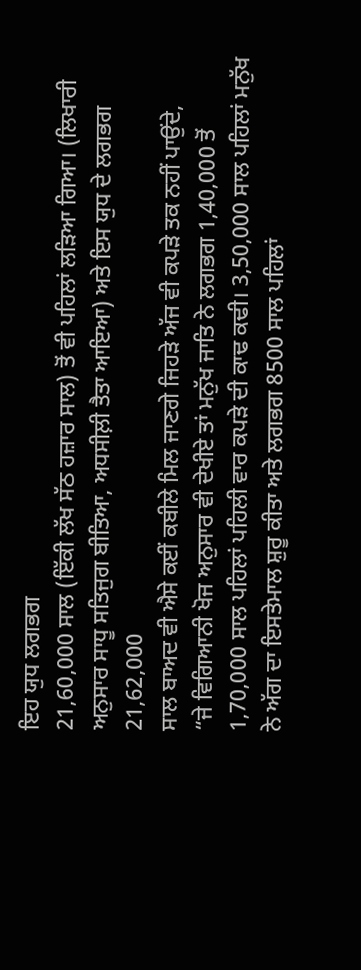ਇਹ ਯੁਧ ਲਗਭਗ
21,60,000 ਸਾਲ (ਇੱਕੀ ਲੱਖ ਸੱਠ ਹਜ਼ਾਰ ਸਾਲ) ਤੋਂ ਵੀ ਪਹਿਲਾਂ ਲੜਿਆ ਗਿਆ। (ਲਿਖਾਰੀ
ਅਨੁਸਾਰ ਸਾਧੂ ਸਤਿਜੁਗ ਬੀਤਿਆ, ਅਧਸੀਲ਼ੀ ਤੈਤਾ ਆਇਆ) ਅਤੇ ਇਸ ਯੁਧ ਦੇ ਲਗਭਗ 21,62,000
ਸਾਲ ਬਾਅਦ ਵੀ ਐਸੇ ਕਈਂ ਕਬੀਲੇ ਮਿਲ ਜਾਣਗੇ ਜਿਹੜੇ ਅੱਜ ਵੀ ਕਪੜੇ ਤਕ ਨਹੀਂ ਪਾਉਂਦੇ,
“ਜੇ ਵਿਗਿਆਨੀ ਖੋਜ ਅਨੁਸਾਰ ਵੀ ਦੇਖੀਏ ਤਾਂ ਮਨੁੱਖ ਜਾਤਿ ਨੇ ਲਗਭਗ 1,40,000 ਤੋਂ
1,70,000 ਸਾਲ ਪਹਿਲਾਂ ਪਹਿਲੀ ਵਾਰ ਕਪੜੇ ਦੀ ਕਾਢ ਕਢੀ। 3,50,000 ਸਾਲ ਪਹਿਲਾਂ ਮਨੁੱਖ
ਨੇ ਅੱਗ ਦਾ ਇਸਤੇਮਾਲ ਸ਼ੁਰੂ ਕੀਤਾ ਅਤੇ ਲਗਭਗ 8500 ਸਾਲ ਪਹਿਲਾਂ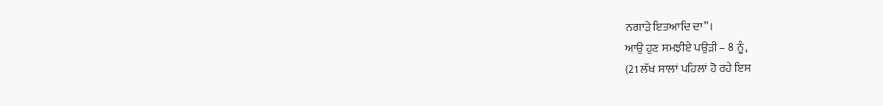ਨਗਾੜੇ ਇਤਆਦਿ ਦਾ”।
ਆਉ ਹੁਣ ਸਮਝੀਏ ਪਉੜੀ – 8 ਨੂੰ,
(21 ਲੱਖ ਸਾਲਾਂ ਪਹਿਲਾਂ ਹੋ ਰਹੇ ਇਸ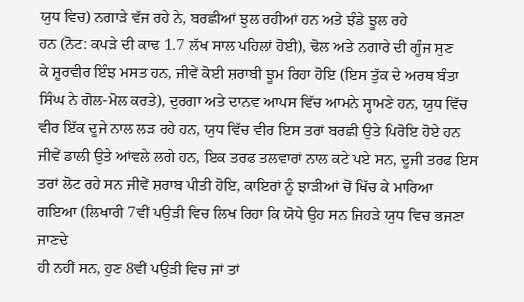ਯੁਧ ਵਿਚ) ਨਗਾੜੇ ਵੱਜ ਰਹੇ ਨੇ, ਬਰਛੀਆਂ ਝੁਲ ਰਹੀਆਂ ਹਨ ਅਤੇ ਝੰਡੇ ਝੂਲ ਰਹੇ
ਹਨ (ਨੋਟ: ਕਪੜੇ ਦੀ ਕਾਢ 1.7 ਲੱਖ ਸਾਲ ਪਹਿਲਾਂ ਹੋਈ), ਢੋਲ ਅਤੇ ਨਗਾਰੇ ਦੀ ਗੂੰਜ ਸੁਣ
ਕੇ ਸ਼ੂਰਵੀਰ ਇੰਝ ਮਸਤ ਹਨ, ਜੀਵੇਂ ਕੋਈ ਸ਼ਰਾਬੀ ਝੂਮ ਰਿਹਾ ਹੋਇ (ਇਸ ਤੁੱਕ ਦੇ ਅਰਥ ਬੰਤਾ
ਸਿੰਘ ਨੇ ਗੋਲ-ਮੋਲ ਕਰਤੇ), ਦੁਰਗਾ ਅਤੇ ਦਾਨਵ ਆਪਸ ਵਿੱਚ ਆਮਨੇ ਸ੍ਹਾਮਣੇ ਹਨ, ਯੁਧ ਵਿੱਚ
ਵੀਰ ਇੱਕ ਦੂਜੇ ਨਾਲ ਲੜ ਰਹੇ ਹਨ, ਯੁਧ ਵਿੱਚ ਵੀਰ ਇਸ ਤਰਾਂ ਬਰਛੀ ਉਤੇ ਪਿਰੋਇ ਹੋਏ ਹਨ
ਜੀਵੇਂ ਡਾਲੀ ਉਤੇ ਆਂਵਲੇ ਲਗੇ ਹਨ, ਇਕ ਤਰਫ ਤਲਵਾਰਾਂ ਨਾਲ ਕਟੇ ਪਏ ਸਨ, ਦੂਜੀ ਤਰਫ ਇਸ
ਤਰਾਂ ਲੋਟ ਰਹੇ ਸਨ ਜੀਵੇਂ ਸ਼ਰਾਬ ਪੀਤੀ ਹੋਇ, ਕਾਇਰਾਂ ਨੂੰ ਝਾੜੀਆਂ ਚੋਂ ਖਿੱਚ ਕੇ ਮਾਰਿਆ
ਗਇਆ (ਲਿਖਾਰੀ 7ਵੀਂ ਪਉੜੀ ਵਿਚ ਲਿਖ ਰਿਹਾ ਕਿ ਯੋਧੇ ਉਹ ਸਨ ਜਿਹੜੇ ਯੁਧ ਵਿਚ ਭਜਣਾ ਜਾਣਦੇ
ਹੀ ਨਹੀਂ ਸਨ, ਹੁਣ 8ਵੀਂ ਪਉੜੀ ਵਿਚ ਜਾਂ ਤਾਂ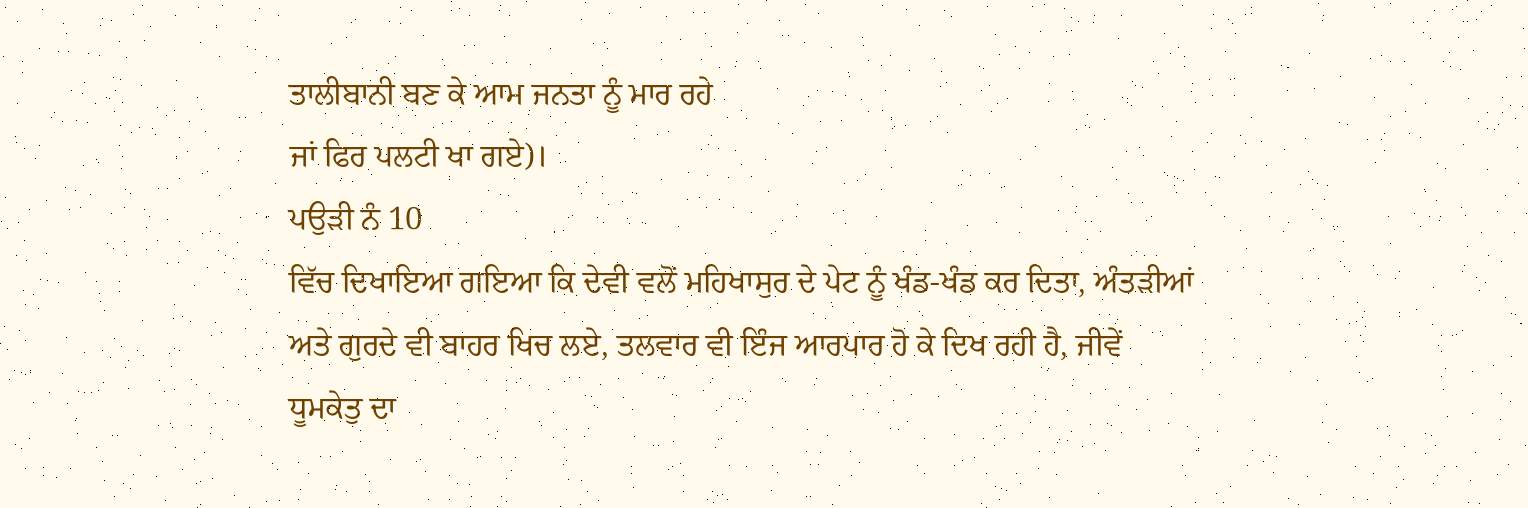ਤਾਲੀਬਾਨੀ ਬਣ ਕੇ ਆਮ ਜਨਤਾ ਨੂੰ ਮਾਰ ਰਹੇ
ਜਾਂ ਫਿਰ ਪਲਟੀ ਖਾ ਗਏ)।
ਪਉੜੀ ਨੰ 10
ਵਿੱਚ ਦਿਖਾਇਆ ਗਇਆ ਕਿ ਦੇਵੀ ਵਲੋਂ ਮਹਿਖਾਸੁਰ ਦੇ ਪੇਟ ਨੂੰ ਖੰਡ-ਖੰਡ ਕਰ ਦਿਤਾ, ਅੰਤੜੀਆਂ
ਅਤੇ ਗੁਰਦੇ ਵੀ ਬਾਹਰ ਖਿਚ ਲਏ, ਤਲਵਾਰ ਵੀ ਇੰਜ ਆਰਪਾਰ ਹੋ ਕੇ ਦਿਖ ਰਹੀ ਹੈ, ਜੀਵੇਂ
ਧੂਮਕੇਤੁ ਦਾ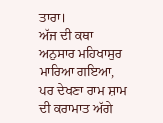ਤਾਰਾ।
ਅੱਜ ਦੀ ਕਥਾ ਅਨੁਸਾਰ ਮਹਿਖਾਸੁਰ ਮਾਰਿਆ ਗਇਆ,
ਪਰ ਦੇਖਣਾ ਰਾਮ ਸ਼ਾਮ ਦੀ ਕਰਾਮਾਤ ਅੱਗੇ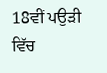18ਵੀਂ ਪਉੜੀ ਵਿੱਚ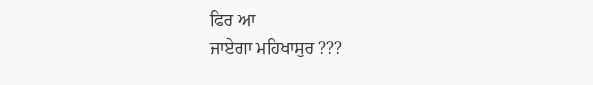ਫਿਰ ਆ
ਜਾਏਗਾ ਮਹਿਖਾਸੁਰ ???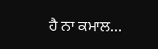ਹੈ ਨਾ ਕਮਾਲ…